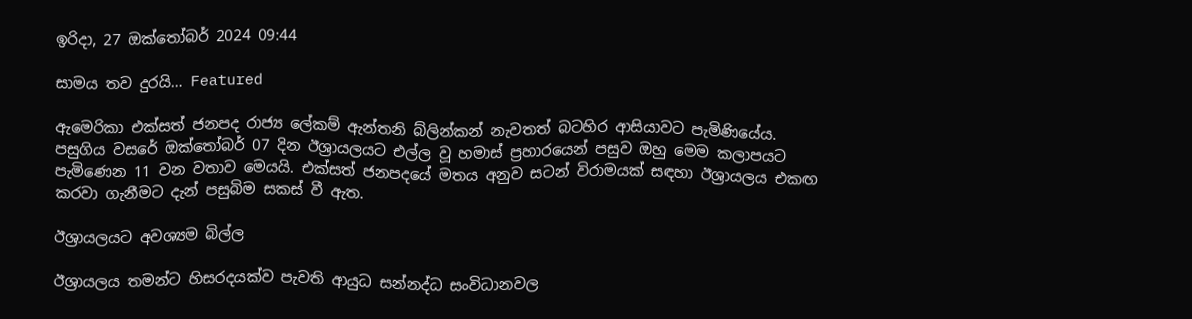ඉරිදා, 27 ඔක්තෝබර් 2024 09:44

සාමය තව දුරයි… Featured

ඇමෙරිකා එක්සත් ජනපද රාජ්‍ය ලේකම් ඇන්තනි බ්ලින්කන් නැවතත් බටහිර ආසියාවට පැමිණියේය. පසුගිය වසරේ ඔක්තෝබර් 07 දින ඊශ්‍රායලයට එල්ල වූ හමාස් ප්‍රහාරයෙන් පසුව ඔහු මෙම කලාපයට පැමිණෙන 11 වන වතාව මෙයයි. එක්සත් ජනපදයේ මතය අනුව සටන් විරාමයක් සඳහා ඊශ්‍රායලය එකඟ කරවා ගැනීමට දැන් පසුබිම සකස් වී ඇත.

ඊශ්‍රායලයට අවශ්‍යම බිල්ල

ඊශ්‍රායලය තමන්ට හිසරදයක්ව පැවති ආයුධ සන්නද්ධ සංවිධානවල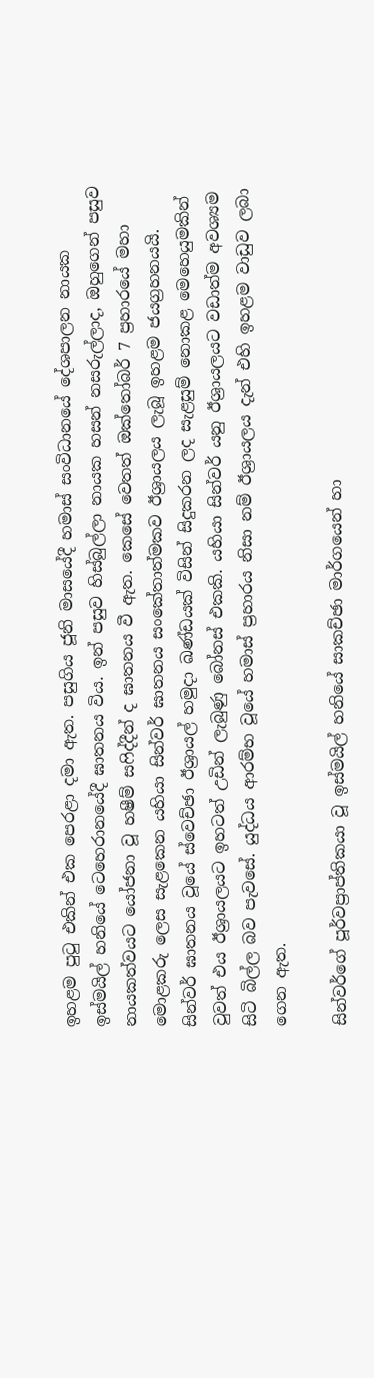ඉහළම පුටු එකින් එක පෙරළා දමා ඇත. පසුගිය ජූනි මාසයේදී හමාස් සංවිධානයේ දේශපාලන නායක ඉස්මයිල් හනියේ ටෙහෙරානයේදී ඝාතනය විය. ඉන් පසුව හිස්බුල්ලා නායක හසන් නසරුල්ලාද, ඔහුගෙන් පසුව නායකත්වයට යෝජනා වූ හෂීම් සෆිද්දීන් ද ඝාතනය වී ඇත. කෙසේ වෙතත් ඔක්තෝබර් 7 ප්‍රහාරයේ මහා මොළකරු ලෙස සැළකෙන යහියා සින්වර් ඝාතනය සංකේතාත්මකව ඊශ්‍රායලය ලැබූ ඉහළම ජයග්‍රහනයයි. සින්වර් ඝාතනය වූයේ ස්වෙච්ඡා ඊශ්‍රායල් හමුදා ඛණ්ඩයක් විසින් සිදුකරන ලද සැළසුම් නොකළ මෙහෙයුමකින් වුවත් එය ඊශ්‍රායලයට ඉහටත් උඩින් ලැබුණු බෝනස් එකකි. යහියා සින්වර් යනු ඊශ්‍රායලයට වඩාත්ම අවශ්‍යම සිටි බිල්ල බව පැවසේ. යුද්ධය ආරම්භ වූයේ හමාස් ප්‍රහාරය නිසා නම් ඊශ්‍රායලය දැන් එහි ඉහළම වාඩුව ලබා ගෙන ඇත.

සින්වර්ගේ පූර්වප්‍රාප්තිකයා වූ ඉස්මයිල් හනියේ සාකච්ඡා මාර්ගයෙන් හා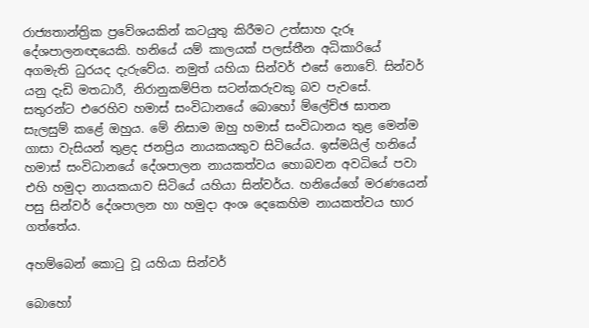රාජ්‍යතාන්ත්‍රික ප්‍රවේශයකින් කටයුතු කිරීමට උත්සාහ දැරූ දේශපාලනඥයෙකි. හනියේ යම් කාලයක් පලස්තීන අධිකාරියේ අගමැති ධුරයද දැරුවේය. නමුත් යහියා සින්වර් එසේ නොවේ. සින්වර් යනු දැඩි මතධාරී, නිරානුකම්පිත සටන්කරුවකු බව පැවසේ. සතුරන්ට එරෙහිව හමාස් සංවිධානයේ බොහෝ ම්ලේච්ඡ ඝාතන සැලසුම් කළේ ඔහුය. මේ නිසාම ඔහු හමාස් සංවිධානය තුළ මෙන්ම ගාසා වැසියන් තුළද ජනප්‍රිය නායකයකුව සිටියේය. ඉස්මයිල් හනියේ හමාස් සංවිධානයේ දේශපාලන නායකත්වය හොබවන අවධියේ පවා එහි හමුදා නායකයාව සිටියේ යහියා සින්වර්ය. හනියේගේ මරණයෙන් පසු සින්වර් දේශපාලන හා හමුදා අංශ දෙකෙහිම නායකත්වය භාර ගත්තේය.

අහම්බෙන් කොටු වූ යහියා සින්වර්

බොහෝ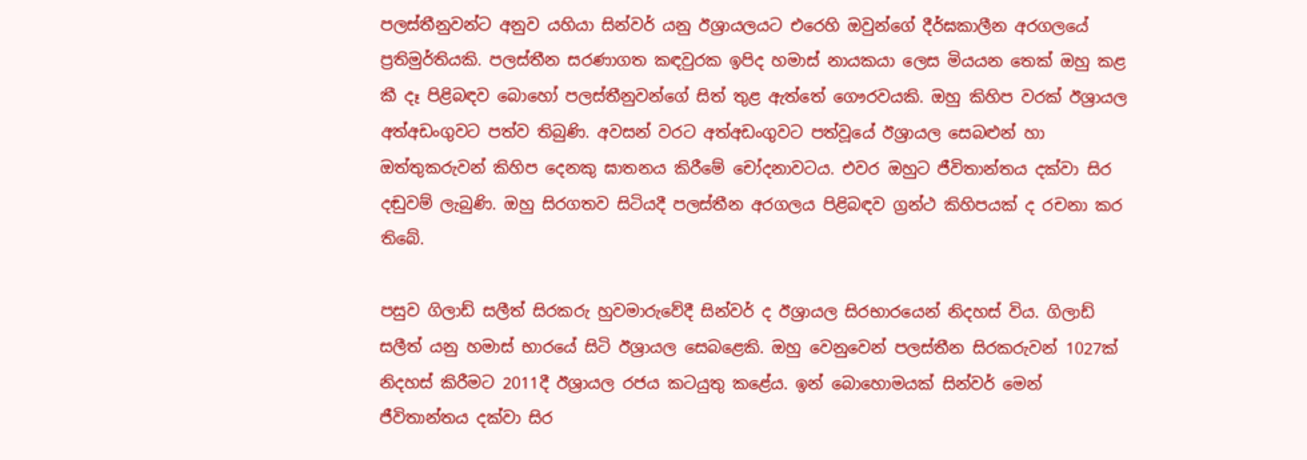පලස්තීනුවන්ට අනුව යහියා සින්වර් යනු ඊශ්‍රායලයට එරෙහි ඔවුන්ගේ දීර්ඝකාලීන අරගලයේ ප්‍රතිමුර්තියකි. පලස්තීන සරණාගත කඳවුරක ඉපිද හමාස් නායකයා ලෙස මියයන තෙක් ඔහු කළ කී දෑ පිළිබඳව බොහෝ පලස්තීනුවන්ගේ සිත් තුළ ඇත්තේ ගෞරවයකි. ඔහු කිහිප වරක් ඊශ්‍රායල අත්අඩංගුවට පත්ව තිබුණි. අවසන් වරට අත්අඩංගුවට පත්වූයේ ඊශ්‍රායල සෙබළුන් හා ඔත්තුකරුවන් කිහිප දෙනකු ඝාතනය කිරීමේ චෝදනාවටය. එවර ඔහුට ජීවිතාන්තය දක්වා සිර දඬුවම් ලැබුණි. ඔහු සිරගතව සිටියදී පලස්තීන අරගලය පිළිබඳව ග්‍රන්ථ කිහිපයක් ද රචනා කර තිබේ.

පසුව ගිලාඩ් සලීත් සිරකරු හුවමාරුවේදී සින්වර් ද ඊශ්‍රායල සිරභාරයෙන් නිදහස් විය. ගිලාඩ් සලීත් යනු හමාස් භාරයේ සිටි ඊශ්‍රායල සෙබළෙකි. ඔහු වෙනුවෙන් පලස්තීන සිරකරුවන් 1027ක් නිදහස් කිරීමට 2011දී ඊශ්‍රායල රජය කටයුතු කළේය. ඉන් බොහොමයක් සින්වර් මෙන් ජීවිතාන්තය දක්වා සිර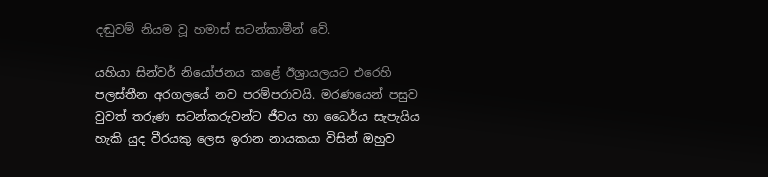දඬුවම් නියම වූ හමාස් සටන්කාමීන් වේ.

යහියා සින්වර් නියෝජනය කළේ ඊශ්‍රායලයට එරෙහි පලස්තීන අරගලයේ නව පරම්පරාවයි. මරණයෙන් පසුව වුවත් තරුණ සටන්කරුවන්ට ජීවය හා ධෛර්ය සැපැයිය හැකි යුද වීරයකු ලෙස ඉරාන නායකයා විසින් ඔහුව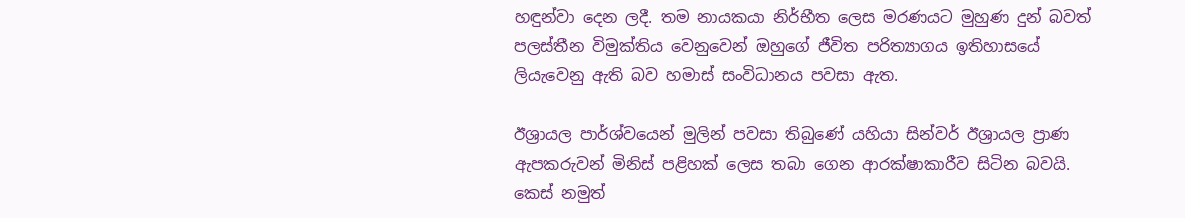හඳුන්වා දෙන ලදී. තම නායකයා නිර්භීත ලෙස මරණයට මුහුණ දුන් බවත් පලස්තීන විමුක්තිය වෙනුවෙන් ඔහුගේ ජීවිත පරිත්‍යාගය ඉතිහාසයේ ලියැවෙනු ඇති බව හමාස් සංවිධානය පවසා ඇත.

ඊශ්‍රායල පාර්ශ්වයෙන් මුලින් පවසා තිබුණේ යහියා සින්වර් ඊශ්‍රායල ප්‍රාණ ඇපකරුවන් මිනිස් පළිහක් ලෙස තබා ගෙන ආරක්ෂාකාරීව සිටින බවයි. කෙස් නමුත්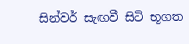සින්වර් සැඟවී සිටි භූගත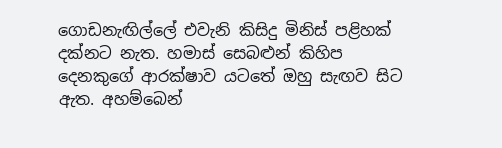ගොඩනැඟිල්ලේ එවැනි කිසිදු මිනිස් පළිහක් දක්නට නැත. හමාස් සෙබළුන් කිහිප දෙනකුගේ ආරක්ෂාව යටතේ ඔහු සැඟව සිට ඇත. අහම්බෙන්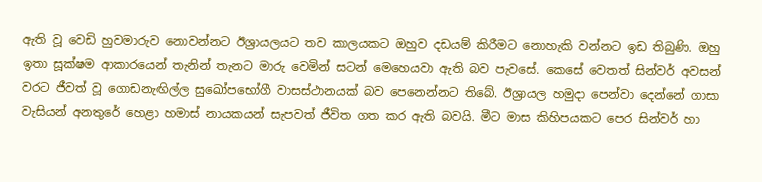ඇති වූ වෙඩි හුවමාරුව නොවන්නට ඊශ්‍රායලයට තව කාලයකට ඔහුව දඩයම් කිරීමට නොහැකි වන්නට ඉඩ තිබුණි. ඔහු ඉතා සූක්ෂම ආකාරයෙන් තැනින් තැනට මාරු වෙමින් සටන් මෙහෙයවා ඇති බව පැවසේ. කෙසේ වෙතත් සින්වර් අවසන් වරට ජීවත් වූ ගොඩනැඟිල්ල සුඛෝපභෝගී වාසස්ථානයක් බව පෙනෙන්නට තිබේ. ඊශ්‍රායල හමුදා පෙන්වා දෙන්නේ ගාසා වැසියන් අනතුරේ හෙළා හමාස් නායකයන් සැපවත් ජීවිත ගත කර ඇති බවයි. මීට මාස කිහිපයකට පෙර සින්වර් හා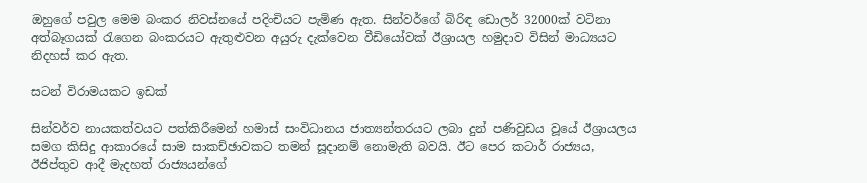ඔහුගේ පවුල මෙම බංකර නිවස්නයේ පදිංචියට පැමිණ ඇත. සින්වර්ගේ බිරිඳ ඩොලර් 32000ක් වටිනා අත්බෑගයක් රැගෙන බංකරයට ඇතුළුවන අයුරු දැක්වෙන වීඩියෝවක් ඊශ්‍රායල හමුදාව විසින් මාධ්‍යයට නිදහස් කර ඇත.

සටන් විරාමයකට ඉඩක්

සින්වර්ව නායකත්වයට පත්කිරීමෙන් හමාස් සංවිධානය ජාත්‍යන්තරයට ලබා දුන් පණිවුඩය වූයේ ඊශ්‍රායලය සමග කිසිදු ආකාරයේ සාම සාකච්ඡාවකට තමන් සූදානම් නොමැති බවයි. ඊට පෙර කටාර් රාජ්‍යය, ඊජිප්තුව ආදී මැදහත් රාජ්‍යයන්ගේ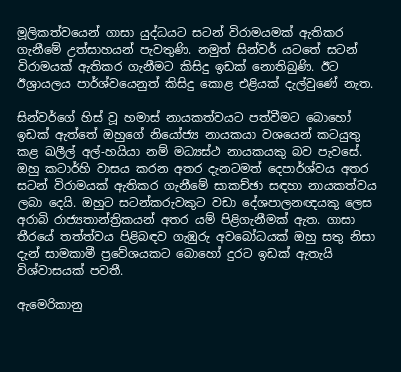මූලිකත්වයෙන් ගාසා යුද්ධයට සටන් විරාමයමක් ඇතිකර ගැනීමේ උත්සාහයන් පැවතුණි. නමුත් සින්වර් යටතේ සටන් විරාමයක් ඇතිකර ගැනීමට කිසිදු ඉඩක් නොතිබුණි. ඊට ඊශ්‍රායලය පාර්ශ්වයෙනුත් කිසිදු කොළ එළියක් දැල්වුණේ නැත.

සින්වර්ගේ හිස් වූ හමාස් නායකත්වයට පත්වීමට බොහෝ ඉඩක් ඇත්තේ ඔහුගේ නියෝජ්‍ය නායකයා වශයෙන් කටයුතු කළ ඛලීල් අල්-හයියා නම් මධ්‍යස්ථ නායකයකු බව පැවසේ. ඔහු කටාර්හි වාසය කරන අතර දැනටමත් දෙපාර්ශ්වය අතර සටන් විරාමයක් ඇතිකර ගැනීමේ සාකච්ඡා සඳහා නායකත්වය ලබා දෙයි. ඔහුට සටන්කරුවකුට වඩා දේශපාලනඥයකු ලෙස අරාබි රාජ්‍යතාන්ත්‍රිකයන් අතර යම් පිළිගැනීමක් ඇත. ගාසා තීරයේ තත්ත්වය පිළිබඳව ගැඹුරු අවබෝධයක් ඔහු සතු නිසා දැන් සාමකාමී ප්‍රවේශයකට බොහෝ දුරට ඉඩක් ඇතැයි විශ්වාසයක් පවතී.

ඇමෙරිකානු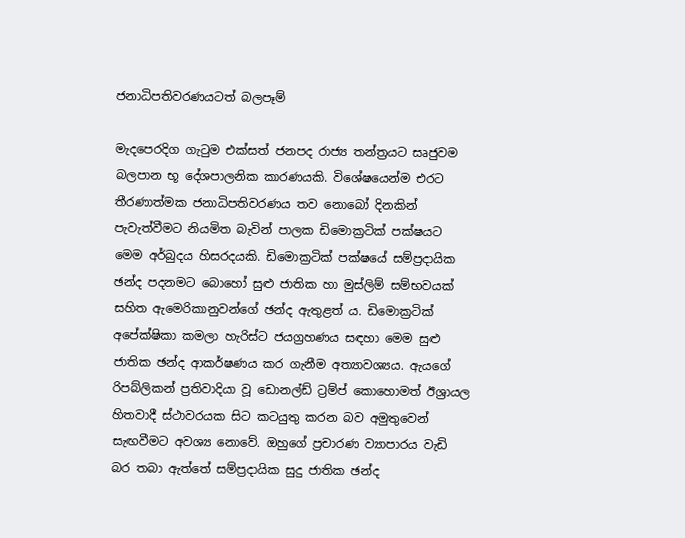ජනාධිපතිවරණයටත් බලපෑම්

මැදපෙරදිග ගැටුම එක්සත් ජනපද රාජ්‍ය තන්ත්‍රයට සෘජුවම බලපාන භූ දේශපාලනික කාරණයකි. විශේෂයෙන්ම එරට තීරණාත්මක ජනාධිපතිවරණය තව නොබෝ දිනකින් පැවැත්වීමට නියමිත බැවින් පාලක ඩිමොක්‍රටික් පක්ෂයට මෙම අර්බුදය හිසරදයකි. ඩිමොක්‍රටික් පක්ෂයේ සම්ප්‍රදායික ඡන්ද පදනමට බොහෝ සුළු ජාතික හා මුස්ලිම් සම්භවයක් සහිත ඇමෙරිකානුවන්ගේ ඡන්ද ඇතුළත් ය. ඩිමොක්‍රටික් අපේක්ෂිකා කමලා හැරිස්ට ජයග්‍රහණය සඳහා මෙම සුළු ජාතික ඡන්ද ආකර්ෂණය කර ගැනීම අත්‍යාවශ්‍යය. ඇයගේ රිපබ්ලිකන් ප්‍රතිවාදියා වූ ඩොනල්ඩ් ට්‍රම්ප් කොහොමත් ඊශ්‍රායල හිතවාදී ස්ථාවරයක සිට කටයුතු කරන බව අමුතුවෙන් සැඟවීමට අවශ්‍ය නොවේ. ඔහුගේ ප්‍රචාරණ ව්‍යාපාරය වැඩි බර තබා ඇත්තේ සම්ප්‍රදායික සුදු ජාතික ඡන්ද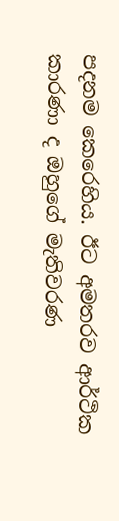පදනම කෙරෙහිය. ඊට අමතරව ආර්ථික කාරණා ද ඔහුගේ මැතිවරණ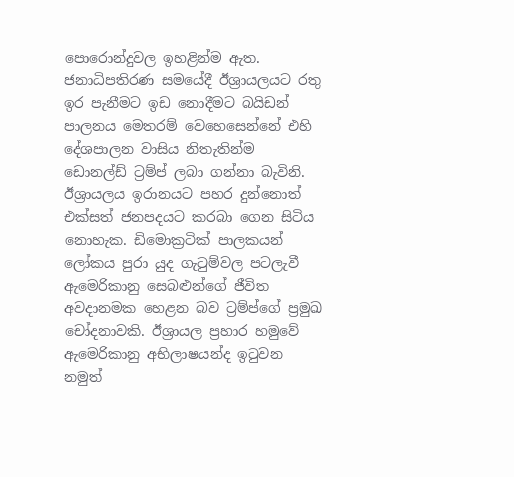පොරොන්දුවල ඉහළින්ම ඇත. ජනාධිපතිරණ සමයේදී ඊශ්‍රායලයට රතු ඉර පැනීමට ඉඩ නොදීමට බයිඩන් පාලනය මෙතරම් වෙහෙසෙන්නේ එහි දේශපාලන වාසිය නිතැතින්ම ඩොනල්ඩ් ට්‍රම්ප් ලබා ගන්නා බැවිනි. ඊශ්‍රායලය ඉරානයට පහර දුන්නොත් එක්සත් ජනපදයට කරබා ගෙන සිටිය නොහැක. ඩිමොක්‍රටික් පාලකයන් ලෝකය පුරා යුද ගැටුම්වල පටලැවී ඇමෙරිකානු සෙබළුන්ගේ ජීවිත අවදානමක හෙළන බව ට්‍රම්ප්ගේ ප්‍රමුඛ චෝදනාවකි. ඊශ්‍රායල ප්‍රහාර හමුවේ ඇමෙරිකානු අභිලාෂයන්ද ඉටුවන නමුත්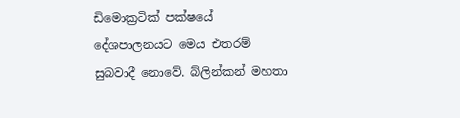ඩිමොක්‍රටික් පක්ෂයේ දේශපාලනයට මෙය එතරම් සුබවාදී නොවේ. බ්ලින්කන් මහතා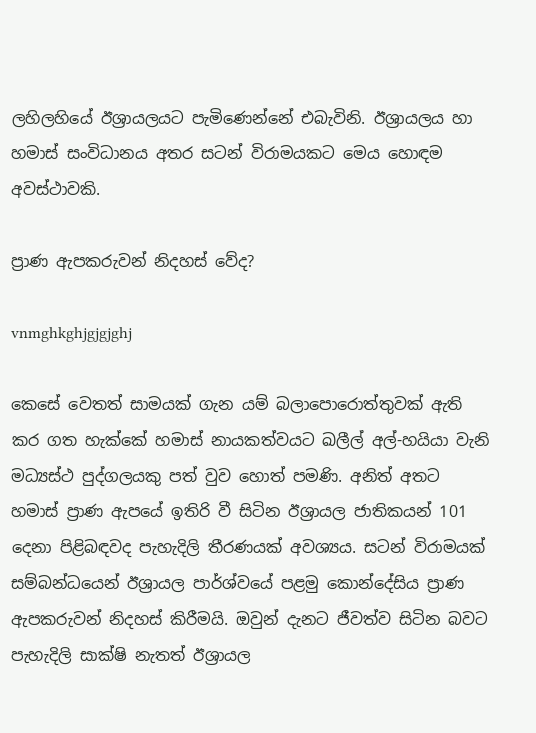ලහිලහියේ ඊශ්‍රායලයට පැමිණෙන්නේ එබැවිනි. ඊශ්‍රායලය හා හමාස් සංවිධානය අතර සටන් විරාමයකට මෙය හොඳම අවස්ථාවකි.

ප්‍රාණ ඇපකරුවන් නිදහස් වේද?

vnmghkghjgjgjghj

කෙසේ වෙතත් සාමයක් ගැන යම් බලාපොරොත්තුවක් ඇති කර ගත හැක්කේ හමාස් නායකත්වයට ඛලීල් අල්-හයියා වැනි මධ්‍යස්ථ පුද්ගලයකු පත් වුව හොත් පමණි. අනිත් අතට හමාස් ප්‍රාණ ඇපයේ ඉතිරි වී සිටින ඊශ්‍රායල ජාතිකයන් 101 දෙනා පිළිබඳවද පැහැදිලි තීරණයක් අවශ්‍යය. සටන් විරාමයක් සම්බන්ධයෙන් ඊශ්‍රායල පාර්ශ්වයේ පළමු කොන්දේසිය ප්‍රාණ ඇපකරුවන් නිදහස් කිරීමයි. ඔවුන් දැනට ජීවත්ව සිටින බවට පැහැදිලි සාක්ෂි නැතත් ඊශ්‍රායල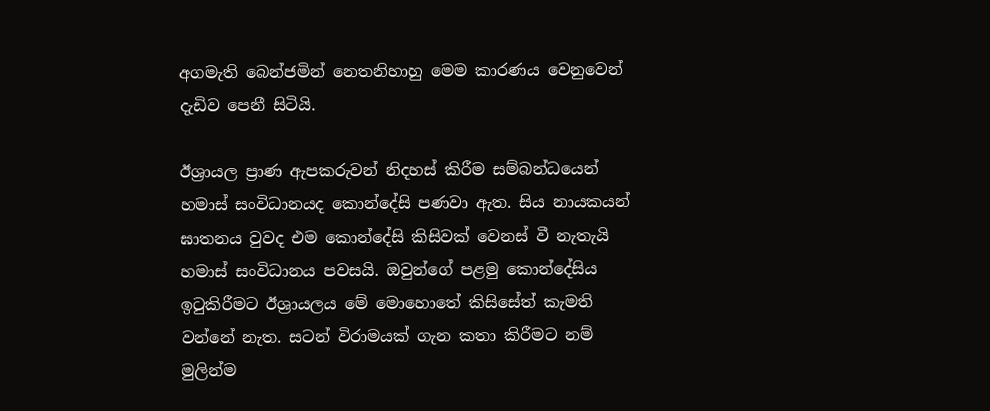අගමැති බෙන්ජමින් නෙතනිහාහු මෙම කාරණය වෙනුවෙන් දැඩිව පෙනී සිටියි.

ඊශ්‍රායල ප්‍රාණ ඇපකරුවන් නිදහස් කිරීම සම්බන්ධයෙන් හමාස් සංවිධානයද කොන්දේසි පණවා ඇත. සිය නායකයන් ඝාතනය වුවද එම කොන්දේසි කිසිවක් වෙනස් වී නැතැයි හමාස් සංවිධානය පවසයි. ඔවුන්ගේ පළමු කොන්දේසිය ඉටුකිරීමට ඊශ්‍රායලය මේ මොහොතේ කිසිසේත් කැමති වන්නේ නැත. සටන් විරාමයක් ගැන කතා කිරීමට නම් මුලින්ම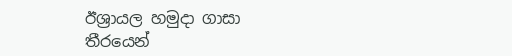ඊශ්‍රායල හමුදා ගාසා තීරයෙන්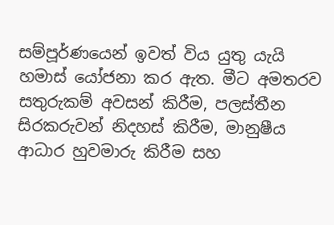සම්පූර්ණයෙන් ඉවත් විය යුතු යැයි හමාස් යෝජනා කර ඇත. මීට අමතරව සතුරුකම් අවසන් කිරීම, පලස්තීන සිරකරුවන් නිදහස් කිරීම, මානුෂීය ආධාර හුවමාරු කිරීම සහ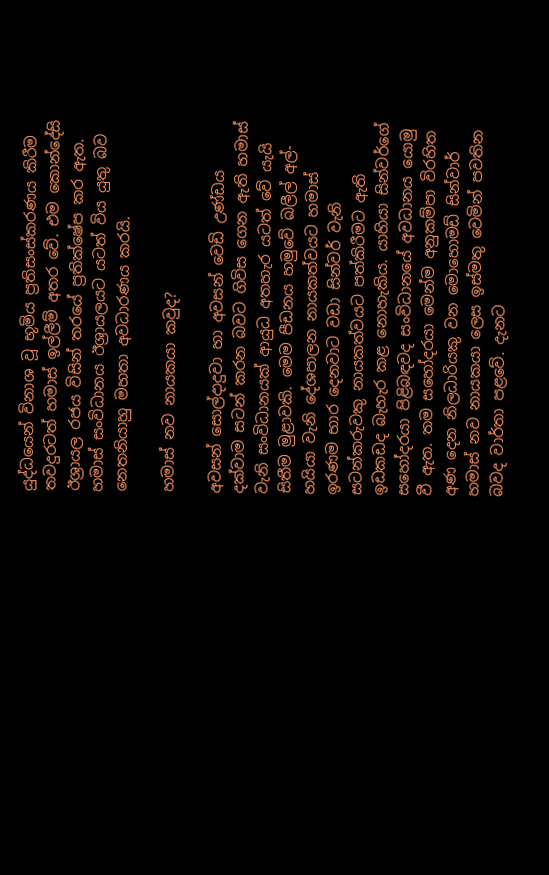යුද්ධයෙන් විනාශ වූ භූමිය ප්‍රතිසංස්කරණය කිරීම තවදුරටත් හමාස් ඉල්ලීම් අතර වේ. එම කොන්දේසි ඊශ්‍රායල රජය විසින් තරයේ ප්‍රතික්ෂේප කර ඇත. හමාස් සංවිධානය ඊශ්‍රායලයට යටත් විය යුතු බව නෙතනියාහු මහතා අවධාරණය කරයි.

හමාස් නව නායකයා කවුද?

අවසන් සොල්දාදුවා හා අවසන් වෙඩි උණ්ඩය දක්වාම සටන් කරන බවට ගිවිස ගෙන ඇති හමාස් වැනි සංවිධානයක් ආයුධ අතහැර යටත් වේ යැයි සිතීම මුළාවකි. මෙම පීඩනය හමුවේ ඛලීල් අල්-හයියා වැනි දේශපාලන නායකත්වයට හමාස් ඉරණම භාර දෙනවාට වඩා සින්වර් වැනි සටන්කරුවකු නායකත්වයට පත්කිරීමට ඇති ඉඩකඩද බැහැර කළ නොහැකිය. යාහියා සින්වර්ගේ සහෝදරයා පිළිබඳවද සංවිධානයේ අවධානය යොමු වී ඇත. තම සහෝදරයා මෙන්ම අනුකම්පා විරහිත අණ දෙන නිලධාරියකු වන මොහොමඩ් සින්වාර් හමාස් නව නායකයා ලෙස ඉස්මතු වෙමින් පවතින බවද වාර්තා පළවේ. දැනට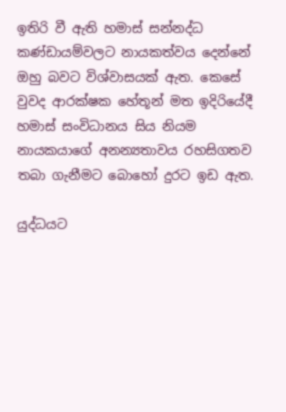ඉතිරි වී ඇති හමාස් සන්නද්ධ කණ්ඩායම්වලට නායකත්වය දෙන්නේ ඔහු බවට විශ්වාසයක් ඇත. කෙසේ වුවද ආරක්ෂක හේතූන් මත ඉදිරියේදී හමාස් සංවිධානය සිය නියම නායකයාගේ අනන්‍යතාවය රහසිගතව තබා ගැනීමට බොහෝ දුරට ඉඩ ඇත.

යුද්ධයට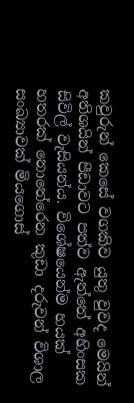කවුරුන් කෙසේ වගකිව යුතු වුවද මෙයින් අතිශයින් පීඩාවට පත්ව ඇත්තේ අහිංසක සිවිල් වැසියන්ය. විශේෂයෙන්ම හයක් හතරක් නොතේරෙන කුඩා දරුවන් විශාල සංඛ්‍යාවක් මියගොස්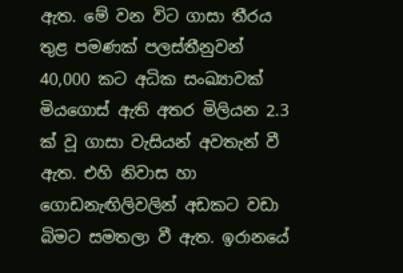ඇත. මේ වන විට ගාසා තීරය තුළ පමණක් පලස්තීනුවන් 40,000 කට අධික සංඛ්‍යාවක් මියගොස් ඇති අතර මිලියන 2.3 ක් වූ ගාසා වැසියන් අවතැන් වී ඇත. එහි නිවාස හා ගොඩනැඟිලිවලින් අඩකට වඩා බිමට සමතලා වී ඇත. ඉරානයේ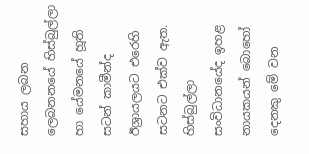සහාය ලබන ලෙබනනයේ හිස්බුල්ලා හා යේමනයේ හූති සටන් කාමීන්ද ඊශ්‍රායලයට එරෙහි සටනට එක්ව ඇත. හිස්බුල්ලා සංවිධානයේද ඉහළ නායකයන් බොහෝ දෙනකු මේ වන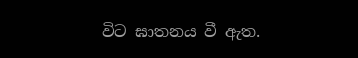විට ඝාතනය වී ඇත.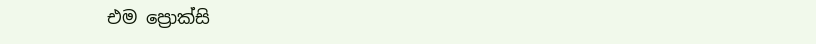එම ප්‍රොක්සි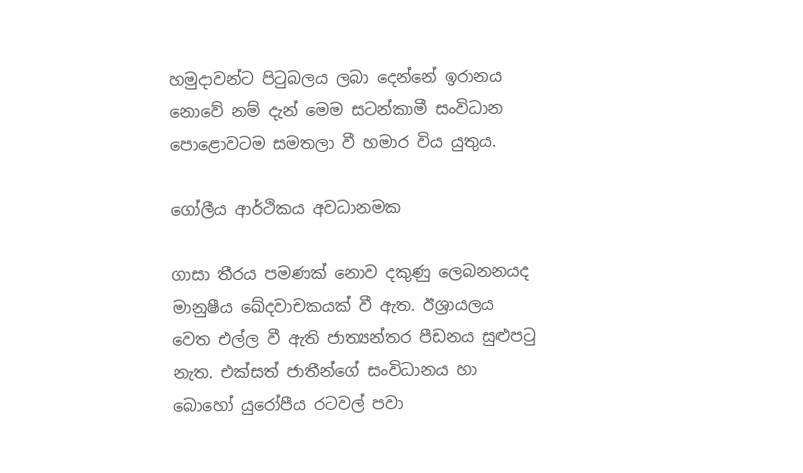හමුදාවන්ට පිටුබලය ලබා දෙන්නේ ඉරානය නොවේ නම් දැන් මෙම සටන්කාමී සංවිධාන පොළොවටම සමතලා වී හමාර විය යුතුය.

ගෝලීය ආර්ථිකය අවධානමක

ගාසා තීරය පමණක් නොව දකුණු ලෙබනනයද මානුෂීය ඛේදවාචකයක් වී ඇත. ඊශ්‍රායලය වෙත එල්ල වී ඇති ජාත්‍යන්තර පීඩනය සුළුපටු නැත. එක්සත් ජාතීන්ගේ සංවිධානය හා බොහෝ යුරෝපීය රටවල් පවා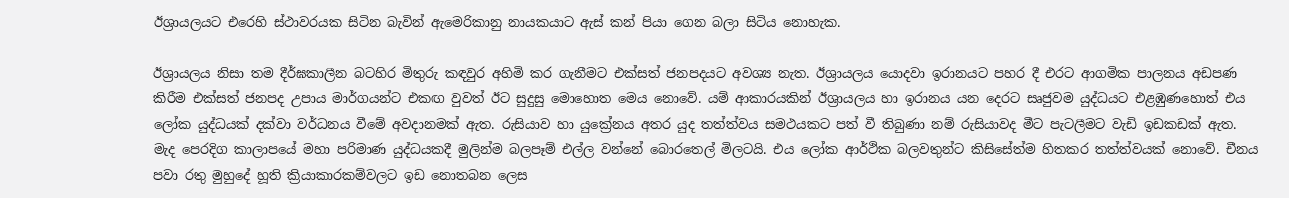ඊශ්‍රායලයට එරෙහි ස්ථාවරයක සිටින බැවින් ඇමෙරිකානු නායකයාට ඇස් කන් පියා ගෙන බලා සිටිය නොහැක.

ඊශ්‍රායලය නිසා තම දීර්ඝකාලීන බටහිර මිතුරු කඳවුර අහිමි කර ගැනීමට එක්සත් ජනපදයට අවශ්‍ය නැත. ඊශ්‍රායලය යොදවා ඉරානයට පහර දී එරට ආගමික පාලනය අඩපණ කිරීම එක්සත් ජනපද උපාය මාර්ගයන්ට එකඟ වුවත් ඊට සුදුසු මොහොත මෙය නොවේ. යම් ආකාරයකින් ඊශ්‍රායලය හා ඉරානය යන දෙරට සෘජුවම යුද්ධයට එළඹුණහොත් එය ලෝක යුද්ධයක් දක්වා වර්ධනය වීමේ අවදානමක් ඇත. රුසියාව හා යුක්‍රේනය අතර යුද තත්ත්වය සමථයකට පත් වී තිබුණා නම් රුසියාවද මීට පැටලීමට වැඩි ඉඩකඩක් ඇත. මැද පෙරදිග කාලාපයේ මහා පරිමාණ යුද්ධයකදී මුලින්ම බලපෑම් එල්ල වන්නේ බොරතෙල් මිලටයි. එය ලෝක ආර්ථික බලවතුන්ට කිසිසේත්ම හිතකර තත්ත්වයක් නොවේ. චීනය පවා රතු මුහුදේ හූති ක්‍රියාකාරකම්වලට ඉඩ නොතබන ලෙස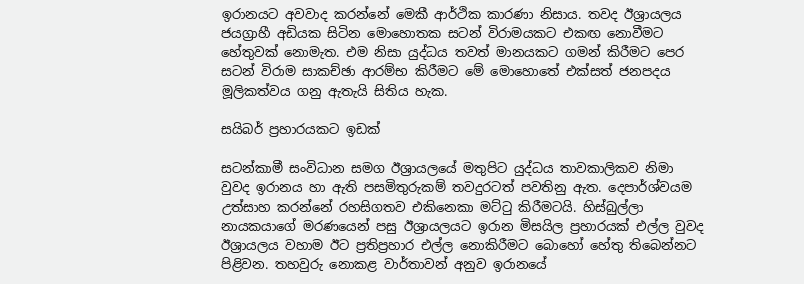ඉරානයට අවවාද කරන්නේ මෙකී ආර්ථික කාරණා නිසාය. තවද ඊශ්‍රායලය ජයග්‍රාහී අඩියක සිටින මොහොතක සටන් විරාමයකට එකඟ නොවීමට හේතුවක් නොමැත. එම නිසා යුද්ධය තවත් මානයකට ගමන් කිරීමට පෙර සටන් විරාම සාකච්ඡා ආරම්භ කිරීමට මේ මොහොතේ එක්සත් ජනපදය මූලිකත්වය ගනු ඇතැයි සිතිය හැක.

සයිබර් ප්‍රහාරයකට ඉඩක්

සටන්කාමී සංවිධාන සමග ඊශ්‍රායලයේ මතුපිට යුද්ධය තාවකාලිකව නිමා වුවද ඉරානය හා ඇති පසමිතුරුකම් තවදුරටත් පවතිනු ඇත. දෙපාර්ශ්වයම උත්සාහ කරන්නේ රහසිගතව එකිනෙකා මට්ටු කිරීමටයි. හිස්බුල්ලා නායකයාගේ මරණයෙන් පසු ඊශ්‍රායලයට ඉරාන මිසයිල ප්‍රහාරයක් එල්ල වුවද ඊශ්‍රායලය වහාම ඊට ප්‍රතිප්‍රහාර එල්ල නොකිරීමට බොහෝ හේතු තිබෙන්නට පිළිවන. තහවුරු නොකළ වාර්තාවන් අනුව ඉරානයේ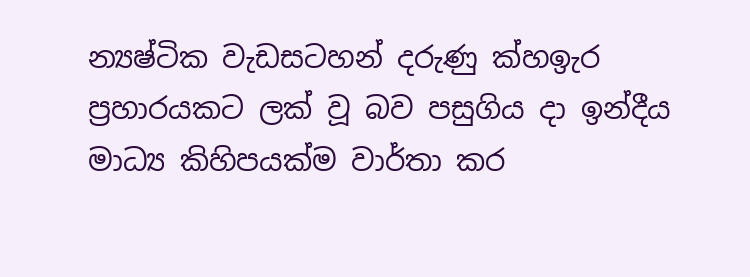න්‍යෂ්ටික වැඩසටහන් දරුණු ක්‍හඉැර ප්‍රහාරයකට ලක් වූ බව පසුගිය දා ඉන්දීය මාධ්‍ය කිහිපයක්ම වාර්තා කර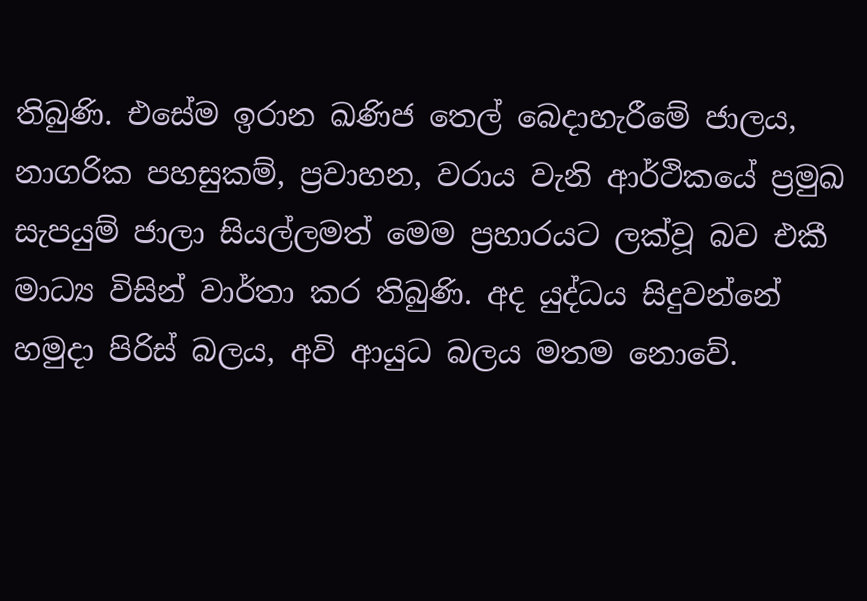තිබුණි. එසේම ඉරාන ඛණිජ තෙල් බෙදාහැරීමේ ජාලය, නාගරික පහසුකම්, ප්‍රවාහන, වරාය වැනි ආර්ථිකයේ ප්‍රමුඛ සැපයුම් ජාලා සියල්ලමත් මෙම ප්‍රහාරයට ලක්වූ බව එකී මාධ්‍ය විසින් වාර්තා කර තිබුණි. අද යුද්ධය සිදුවන්නේ හමුදා පිරිස් බලය, අවි ආයුධ බලය මතම නොවේ.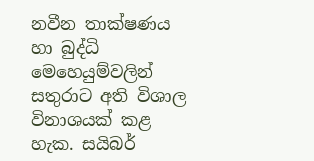නවීන තාක්ෂණය හා බුද්ධි මෙහෙයුම්වලින් සතුරාට අති විශාල විනාශයක් කළ හැක. සයිබර්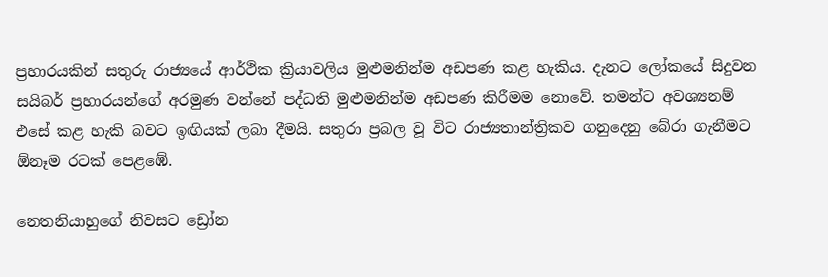ප්‍රහාරයකින් සතුරු රාජ්‍යයේ ආර්ථික ක්‍රියාවලිය මුළුමනින්ම අඩපණ කළ හැකිය. දැනට ලෝකයේ සිදුවන සයිබර් ප්‍රහාරයන්ගේ අරමුණ වන්නේ පද්ධති මුළුමනින්ම අඩපණ කිරීමම නොවේ. තමන්ට අවශ්‍යනම් එසේ කළ හැකි බවට ඉඟියක් ලබා දීමයි. සතුරා ප්‍රබල වූ විට රාජ්‍යතාන්ත්‍රිකව ගනුදෙනු බේරා ගැනීමට ඕනෑම රටක් පෙළඹේ.

නෙතනියාහුගේ නිවසට ඩ්‍රෝන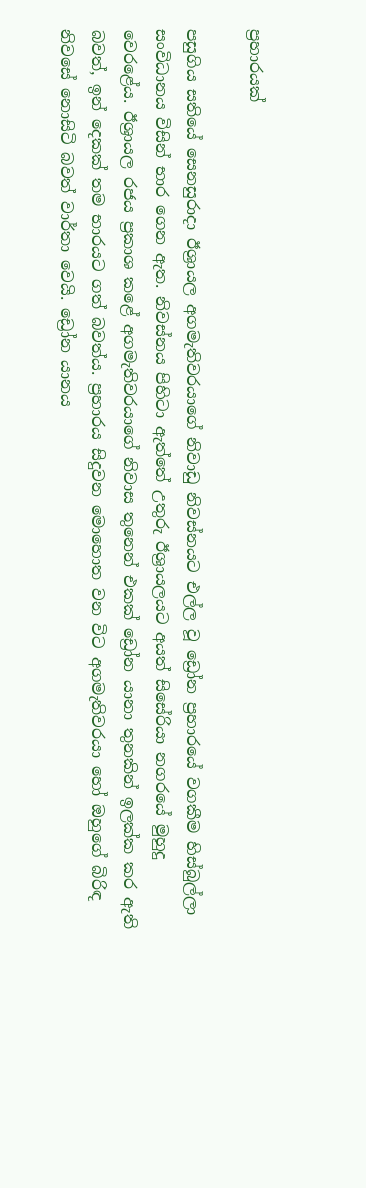ප්‍රහාරයක්

පසුගිය සතියේ සෙනසුරාදා ඊශ්‍රායල අගමැතිවරයාගේ නිවාඩු නිවස්නයට එල්ල වූ ඩ්‍රෝන ප්‍රහාරයේ වගකීම හිස්බුල්ලා සංවිධානය විසින් භාර ගෙන ඇත. නිවස්නය පිහිටා ඇත්තේ උතුරු ඊශ්‍රායලයට අයත් සිසේරියා නගරයේ මුහුදු වෙරළේය. ඊශ්‍රායල රජය ප්‍රකාශ කළේ අගමැතිවරයාගේ නිවාස තුනෙන් එකක් ඩ්‍රෝන යානා තුනකින් ඉලක්ක කර ඇති බවත්, ඉන් දෙකක් තම භාරයට ගත් බවත්ය. ප්‍රහාරය සිදුවන මොහොත වන විට අගමැතිවරයා හෝ ඔහුගේ බිරිඳ නිවසේ නොසිටි බවත් වාර්තා වෙයි. ඩ්‍රෝන යානය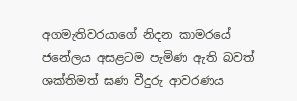අගමැතිවරයාගේ නිදන කාමරයේ ජනේලය අසළටම පැමිණ ඇති බවත් ශක්තිමත් ඝණ වීදුරු ආවරණය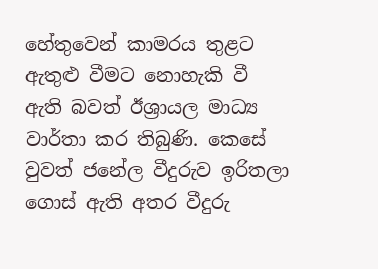හේතුවෙන් කාමරය තුළට ඇතුළු වීමට නොහැකි වී ඇති බවත් ඊශ්‍රායල මාධ්‍ය වාර්තා කර තිබුණි. කෙසේ වුවත් ජනේල වීදුරුව ඉරිතලා ගොස් ඇති අතර වීදුරු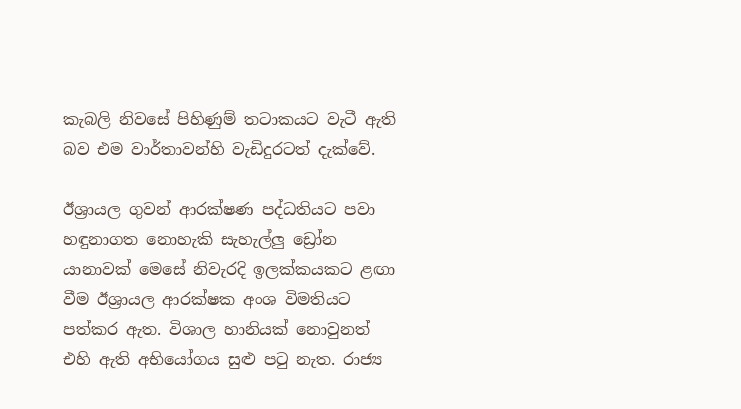කැබලි නිවසේ පිහිණුම් තටාකයට වැටී ඇති බව එම වාර්තාවන්හි වැඩිදුරටත් දැක්වේ.

ඊශ්‍රායල ගුවන් ආරක්ෂණ පද්ධතියට පවා හඳුනාගත නොහැකි සැහැල්ලු ඩ්‍රෝන යානාවක් මෙසේ නිවැරදි ඉලක්කයකට ළඟා වීම ඊශ්‍රායල ආරක්ෂක අංශ විමතියට පත්කර ඇත. විශාල හානියක් නොවුනත් එහි ඇති අභියෝගය සුළු පටු නැත. රාජ්‍ය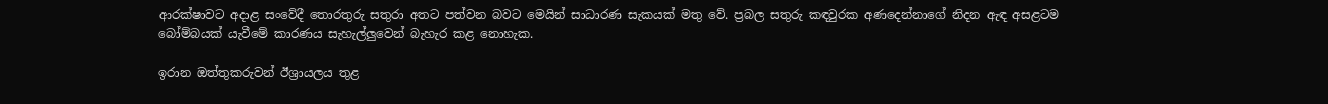ආරක්ෂාවට අදාළ සංවේදී තොරතුරු සතුරා අතට පත්වන බවට මෙයින් සාධාරණ සැකයක් මතු වේ. ප්‍රබල සතුරු කඳවුරක අණදෙන්නාගේ නිදන ඇඳ අසළටම බෝම්බයක් යැවීමේ කාරණය සැහැල්ලුවෙන් බැහැර කළ නොහැක.

ඉරාන ඔත්තුකරුවන් ඊශ්‍රායලය තුළ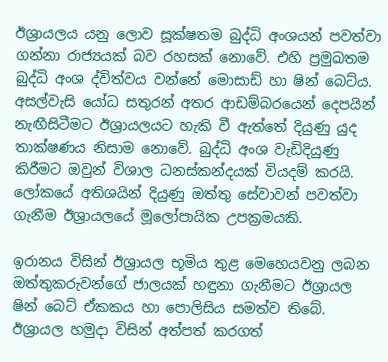ඊශ්‍රායලය යනු ලොව සූක්ෂතම බුද්ධි අංශයන් පවත්වා ගන්නා රාජ්‍යයක් බව රහසක් නොවේ. එහි ප්‍රමුඛතම බුද්ධි අංශ ද්විත්වය වන්නේ මොසාඩ් හා ෂින් බෙට්ය. අසල්වැසි යෝධ සතුරන් අතර ආඩම්බරයෙන් දෙපයින් නැඟීසිටීමට ඊශ්‍රායලයට හැකි වී ඇත්තේ දියුණු යුද තාක්ෂණය නිසාම නොවේ. බුද්ධි අංශ වැඩිදියුණු කිරීමට ඔවුන් විශාල ධනස්කන්දයක් වියදම් කරයි. ලෝකයේ අතිශයින් දියුණු ඔත්තු සේවාවන් පවත්වා ගැනීම ඊශ්‍රායලයේ මූලෝපායික උපක්‍රමයකි.

ඉරානය විසින් ඊශ්‍රායල භූමිය තුළ මෙහෙයවනු ලබන ඔත්තුකරුවන්ගේ ජාලයක් හඳුනා ගැනීමට ඊශ්‍රායල ෂින් බෙට් ඒකකය හා පොලිසිය සමත්ව තිබේ. ඊශ්‍රායල හමුදා විසින් අත්පත් කරගත්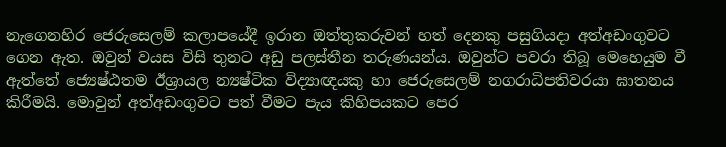නැගෙනහිර ජෙරුසෙලම් කලාපයේදී ඉරාන ඔත්තුකරුවන් හත් දෙනකු පසුගියදා අත්අඩංගුවට ගෙන ඇත. ඔවුන් වයස විසි තුනට අඩු පලස්තීන තරුණයන්ය. ඔවුන්ට පවරා තිබූ මෙහෙයුම වී ඇත්තේ ජ්‍යෙෂ්ඨතම ඊශ්‍රායල න්‍යෂ්ටික විද්‍යාඥයකු හා ජෙරුසෙලම් නගරාධිපතිවරයා ඝාතනය කිරීමයි. මොවුන් අත්අඩංගුවට පත් වීමට පැය කිහිපයකට පෙර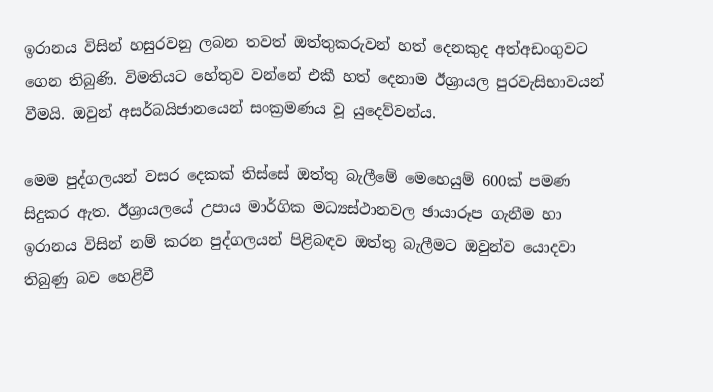ඉරානය විසින් හසුරවනු ලබන තවත් ඔත්තුකරුවන් හත් දෙනකුද අත්අඩංගුවට ගෙන තිබුණි. විමතියට හේතුව වන්නේ එකී හත් දෙනාම ඊශ්‍රායල පුරවැසිභාවයන් වීමයි. ඔවුන් අසර්බයිජානයෙන් සංක්‍රමණය වූ යුදෙව්වන්ය.

මෙම පුද්ගලයන් වසර දෙකක් තිස්සේ ඔත්තු බැලීමේ මෙහෙයුම් 600ක් පමණ සිදුකර ඇත. ඊශ්‍රායලයේ උපාය මාර්ගික මධ්‍යස්ථානවල ඡායාරූප ගැනීම හා ඉරානය විසින් නම් කරන පුද්ගලයන් පිළිබඳව ඔත්තු බැලීමට ඔවුන්ව යොදවා තිබුණු බව හෙළිවී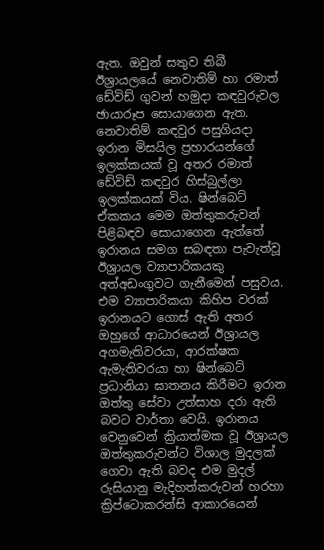ඇත. ඔවුන් සතුව තිබී ඊශ්‍රායලයේ නෙවාතිම් හා රමාත් ඩේවිඩ් ගුවන් හමුදා කඳවුරුවල ඡායාරූප සොයාගෙන ඇත. නෙවාතිම් කඳවුර පසුගියදා ඉරාන මිසයිල ප්‍රහාරයන්ගේ ඉලක්කයක් වූ අතර රමාත් ඩේවිඩ් කඳවුර හිස්බුල්ලා ඉලක්කයක් විය. ෂින්බෙට් ඒකකය මෙම ඔත්තුකරුවන් පිළිබඳව සොයාගෙන ඇත්තේ ඉරානය සමග සබඳතා පැවැත්වූ ඊශ්‍රායල ව්‍යාපාරිකයකු අත්අඩංගුවට ගැනීමෙන් පසුවය. එම ව්‍යාපාරිකයා කිහිප වරක් ඉරානයට ගොස් ඇති අතර ඔහුගේ ආධාරයෙන් ඊශ්‍රායල අගමැතිවරයා, ආරක්ෂක ඇමැතිවරයා හා ෂින්බෙට් ප්‍රධානියා ඝාතනය කිරීමට ඉරාන ඔත්තු සේවා උත්සාහ දරා ඇති බවට වාර්තා වෙයි. ඉරානය වෙනුවෙන් ක්‍රියාත්මක වූ ඊශ්‍රායල ඔත්තුකරුවන්ට විශාල මුදලක් ගෙවා ඇති බවද එම මුදල් රුසියානු මැදිහත්කරුවන් හරහා ක්‍රිප්ටොකරන්සි ආකාරයෙන්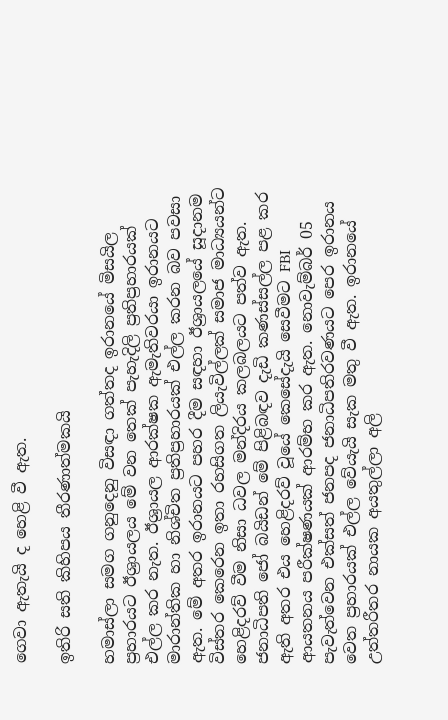ගෙවා ඇතැයි ද හෙළි වී ඇත.

ඉතිරි සති කිහිපය තීරණාත්මකයි

හමාස්ලා සමග ගනුදෙනු විසඳා ගත්තද ඉරානයේ මිසයිල ප්‍රහාරයට ඊශ්‍රායලය මේ වන තෙක් පැහැදිලි ප්‍රතිප්‍රහාරයක් එල්ල කර නැත. ඊශ්‍රායල ආරක්ෂක ඇමැතිවරයා ඉරානයට මාරාන්තික හා නිශ්චිත ප්‍රතිප්‍රහාරයක් එල්ල කරන බව පවසා ඇත. මේ අතර ඉරානයට පහර දීම සඳහා ඊශ්‍රායලයේ සූදානම විස්තර කෙරෙන ඉතා රහසිගත ලියැවිල්ලක් සමාජ මාධ්‍යයන්ට හෙළිදරව් වීම නිසා ධවල මන්දිරය කලබලයට පත්ව ඇත. ජනාධිපති ජෝ බයිඩන් මේ පිළිබඳව දැඩි කණස්සල්ල පළ කර ඇති අතර එය හෙළිදරව් වූයේ කෙසේදැයි සෙවීමට FBI ආයතනය පරීක්ෂණයක් ආරම්භ කර ඇත. නොවැම්බර් 05 පැවැත්වෙන එක්සත් ජනපද ජනාධිපතිරවණයට පෙර ඉරානය වෙත ප්‍රහාරයක් එල්ල වේයැයි සැක මතු වී ඇත. ඉරානයේ උත්තරීතර නායක අයතුල්ලා අලි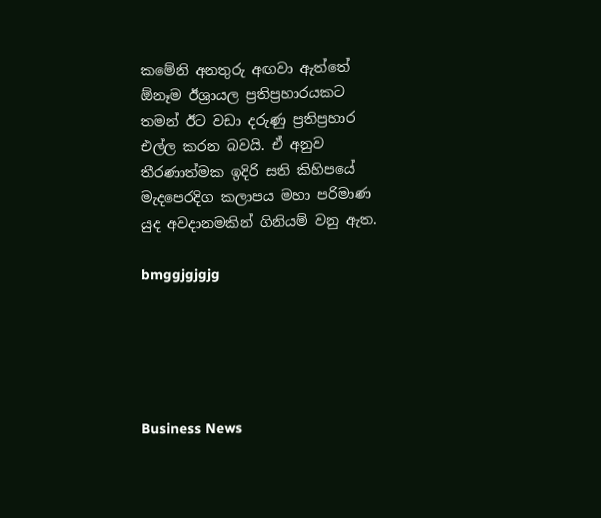කමේනි අනතුරු අඟවා ඇත්තේ ඕනෑම ඊශ්‍රායල ප්‍රතිප්‍රහාරයකට තමන් ඊට වඩා දරුණු ප්‍රතිප්‍රහාර එල්ල කරන බවයි. ඒ අනුව තීරණාත්මක ඉදිරි සති කිහිපයේ මැදපෙරදිග කලාපය මහා පරිමාණ යුද අවදානමකින් ගිනියම් වනු ඇත.

bmggjgjgjg





Business News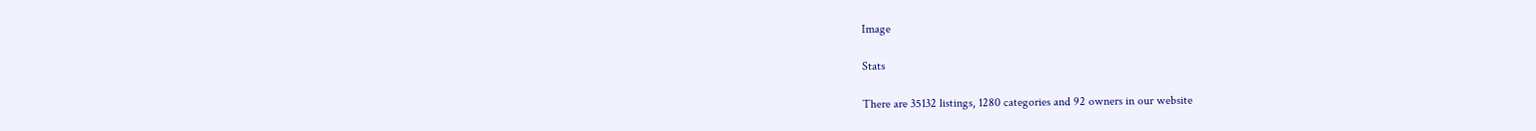Image

Stats

There are 35132 listings, 1280 categories and 92 owners in our website